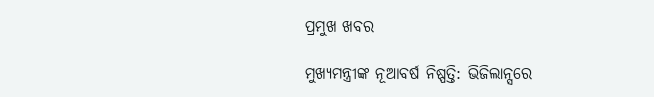ପ୍ରମୁଖ ଖବର

ମୁଖ୍ୟମନ୍ତ୍ରୀଙ୍କ ନୂଆବର୍ଷ ନିଷ୍ପତ୍ତି: ଭିଜିଲାନ୍ସରେ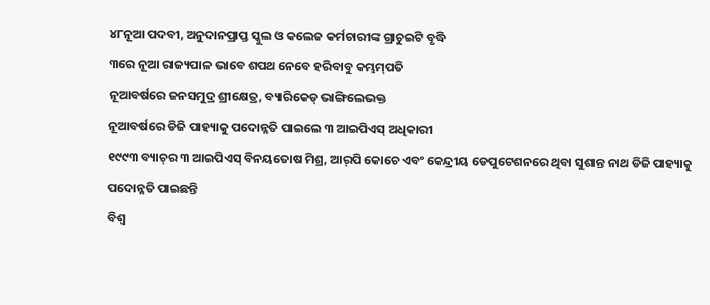୪୮ନୂଆ ପଦବୀ, ଅନୁଦାନପ୍ରାପ୍ତ ସ୍କୁଲ ଓ କଲେଜ କର୍ମଚାରୀଙ୍କ ଗ୍ରାଚୁଇଟି ବୃଦ୍ଧି
୩ରେ ନୂଆ ରାଜ୍ୟପାଳ ଭାବେ ଶପଥ ନେବେ ହରିବାବୁ କମ୍ଭମ୍‌ପତି
ନୂଆବର୍ଷରେ ଜନସମୁଦ୍ର ଶ୍ରୀକ୍ଷେତ୍ର, ବ୍ୟାରିକେଡ୍‌ ଭାଙ୍ଗିଲେଭକ୍ତ
ନୂଆବର୍ଷରେ ଡିଜି ପାହ୍ୟାକୁ ପଦୋନ୍ନତି ପାଇଲେ ୩ ଆଇପିଏସ୍‌ ଅଧିକାରୀ
୧୯୯୩ ବ୍ୟାଚ୍‌ର ୩ ଆଇପିଏସ୍‌ ବିନୟତୋଷ ମିଶ୍ର, ଆର୍‌ପି କୋଚେ ଏବଂ କେନ୍ଦ୍ରୀୟ ଡେପୁଟେଶନରେ ଥିବା ସୁଶାନ୍ତ ନାଥ ଡିଜି ପାହ୍ୟାକୁ ପଦୋନ୍ନତି ପାଇଛନ୍ତି
ବିଶ୍ୱ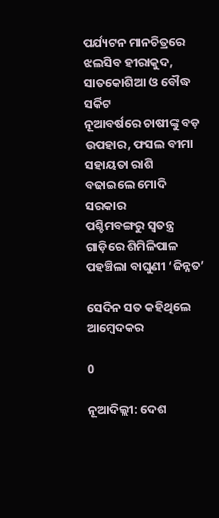ପର୍ଯ୍ୟଟନ ମାନଚିତ୍ରରେ ଝଲସିବ ହୀରାକୁଦ, ସାତକୋଶିଆ ଓ ବୌଦ୍ଧ ସର୍କିଟ
ନୂଆବର୍ଷରେ ଚାଷୀଙ୍କୁ ବଡ଼ ଉପହାର, ଫସଲ ବୀମା ସହାୟତା ରାଶି ବଢାଇଲେ ମୋଦି ସରକାର
ପଶ୍ଚିମବଙ୍ଗରୁ ସ୍ୱତନ୍ତ୍ର ଗାଡ଼ିରେ ଶିମିଳିପାଳ ପହଞ୍ଚିଲା ବାଘୁଣୀ ‘ଜିନ୍ନତ’

ସେଦିନ ସତ କହିଥିଲେ ଆମ୍ବେଦକର

0

ନୂଆଦିଲ୍ଲୀ: ଦେଶ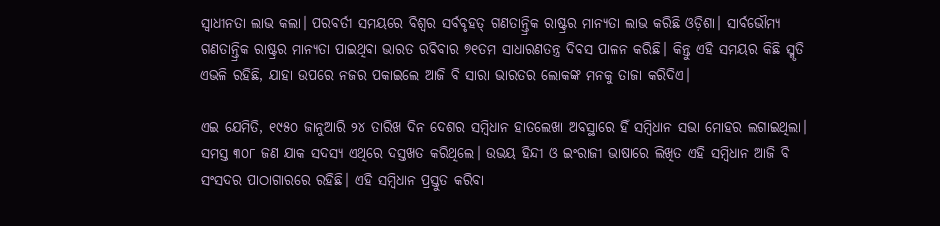ସ୍ବାଧୀନତା ଲାଭ କଲା। ପରବର୍ତୀ ସମୟରେ ବିଶ୍ବର ସର୍ବବୃହତ୍ ଗଣତାନ୍ତ୍ରିକ ରାଷ୍ଟ୍ରର ମାନ୍ୟତା ଲାଭ କରିଛି ଓଡ଼ିଶା। ସାର୍ବଭୌମ୍ୟ ଗଣତାନ୍ତ୍ରିକ ରାଷ୍ଟ୍ରର ମାନ୍ୟତା ପାଇଥିବା ଭାରତ ରବିବାର ୭୧ତମ ସାଧାରଣତନ୍ତ୍ର ଦିବସ ପାଳନ କରିଛି। କିନ୍ତୁ ଏହି ସମୟର କିଛି ସ୍ମୃତି ଏଭଳି ରହିଛି, ଯାହା ଉପରେ ନଜର ପକାଇଲେ ଆଜି ବି ସାରା ଭାରତର ଲୋକଙ୍କ ମନକୁ ତାଜା କରିଦିଏ।

ଏଇ ଯେମିତି, ୧୯୫୦ ଜାନୁଆରି ୨୪ ତାରିଖ ଦିନ ଦେଶର ସମ୍ବିଧାନ ହାତଲେଖା ଅବସ୍ଥାରେ ହିଁ ସମ୍ବିଧାନ ସଭା ମୋହର ଲଗାଇଥିଲା। ସମସ୍ତ ୩୦୮ ଜଣ ଯାକ ସଦସ୍ୟ ଏଥିରେ ଦସ୍ତଖତ କରିଥିଲେ। ଉଭୟ ହିନ୍ଦୀ ଓ ଇଂରାଜୀ ଭାଷାରେ ଲିଖିତ ଏହି ସମ୍ବିଧାନ ଆଜି ବି ସଂସଦର ପାଠାଗାରରେ ରହିଛି। ଏହି ସମ୍ବିଧାନ ପ୍ରସ୍ତୁତ କରିବା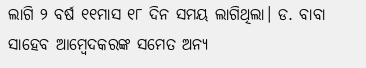ଲାଗି ୨ ବର୍ଷ ୧୧ମାସ ୧୮ ଦିନ ସମୟ ଲାଗିଥିଲା। ଡ. ବାବା ସାହେବ ଆମ୍ବେଦକରଙ୍କ ସମେତ ଅନ୍ୟ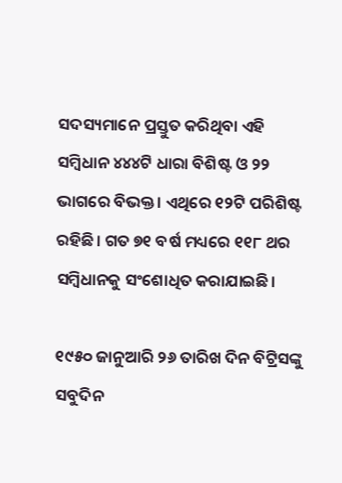ସଦସ୍ୟମାନେ ପ୍ରସ୍ତୁତ କରିଥିବା ଏହି ସମ୍ବିଧାନ ୪୪୪ଟି ଧାରା ବିଶିଷ୍ଟ ଓ ୨୨ ଭାଗରେ ବିଭକ୍ତ। ଏଥିରେ ୧୨ଟି ପରିଶିଷ୍ଟ ରହିଛି। ଗତ ୭୧ ବର୍ଷ ମଧ୍ୟରେ ୧୧୮ ଥର ସମ୍ବିଧାନକୁ ସଂଶୋଧିତ କରାଯାଇଛି।

୧୯୫୦ ଜାନୁଆରି ୨୬ ତାରିଖ ଦିନ ବିଟ୍ରିସଙ୍କୁ ସବୁଦିନ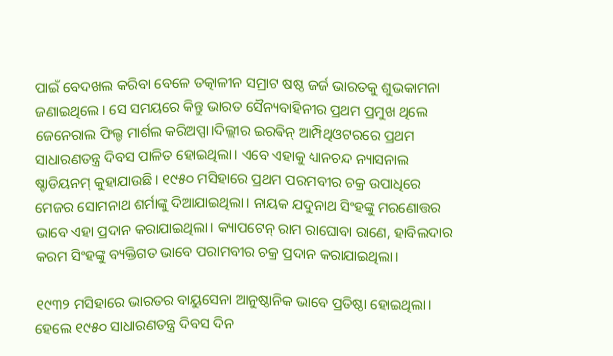ପାଇଁ ବେଦଖଲ କରିବା ବେଳେ ତତ୍କାଳୀନ ସମ୍ରାଟ ଷଷ୍ଠ ଜର୍ଜ ଭାରତକୁ ଶୁଭକାମନା ଜଣାଇଥିଲେ। ସେ ସମୟରେ କିନ୍ତୁ ଭାରତ ସୈନ୍ୟବାହିନୀର ପ୍ରଥମ ପ୍ରମୁଖ ଥିଲେ ଜେନେରାଲ ଫିଲ୍ଡ ମାର୍ଶଲ କରିଅପ୍ପା।ଦିଲ୍ଲୀର ଇରଵିନ୍ ଆମ୍ପିଥିଓଟରରେ ପ୍ରଥମ ସାଧାରଣତନ୍ତ୍ର ଦିବସ ପାଳିତ ହୋଇଥିଲା। ଏବେ ଏହାକୁ ଧ୍ୟାନଚନ୍ଦ ନ୍ୟାସନାଲ ଷ୍ଡାଡିୟନମ୍ କୁହାଯାଉଛି। ୧୯୫୦ ମସିହାରେ ପ୍ରଥମ ପରମବୀର ଚକ୍ର ଉପାଧିରେ ମେଜର ସୋମନାଥ ଶର୍ମାଙ୍କୁ ଦିଆଯାଇଥିଲା। ନାୟକ ଯଦୁନାଥ ସିଂହଙ୍କୁ ମରଣୋତ୍ତର ଭାବେ ଏହା ପ୍ରଦାନ କରାଯାଇଥିଲା। କ୍ୟାପଟେନ୍ ରାମ ରାଘୋବା ରାଣେ, ହାବିଲଦାର କରମ ସିଂହଙ୍କୁ ବ୍ୟକ୍ତିଗତ ଭାବେ ପରାମବୀର ଚକ୍ର ପ୍ରଦାନ କରାଯାଇଥିଲା।

୧୯୩୨ ମସିହାରେ ଭାରତର ବାୟୁସେନା ଆନୁଷ୍ଠାନିକ ଭାବେ ପ୍ରତିଷ୍ଠା ହୋଇଥିଲା। ହେଲେ ୧୯୫୦ ସାଧାରଣତନ୍ତ୍ର ଦିବସ ଦିନ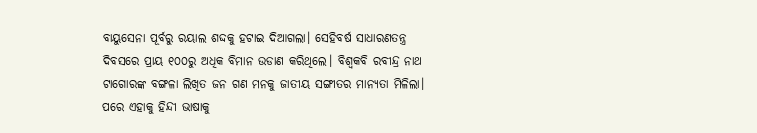ବାୟୁସେନା ପୂର୍ବରୁ ରୟାଲ ଶଦ୍ଦକୁ ହଟାଇ ଦିଆଗଲା। ସେହିବର୍ଷ ସାଧାରଣତନ୍ତ୍ର ଦିବସରେ ପ୍ରାୟ ୧୦୦ରୁ ଅଧିକ ବିମାନ ଉଡାଣ କରିଥିଲେ। ବିଶ୍ବକବି ରବୀନ୍ଦ୍ର ନାଥ ଟାଗୋରଙ୍କ ବଙ୍ଗଳା ଲିଖିତ ଜନ ଗଣ ମନକୁ ଜାତୀୟ ସଙ୍ଗୀତର ମାନ୍ୟତା ମିଳିଲା। ପରେ ଏହାକୁ ହିନ୍ଦୀ ଭାଷାକୁ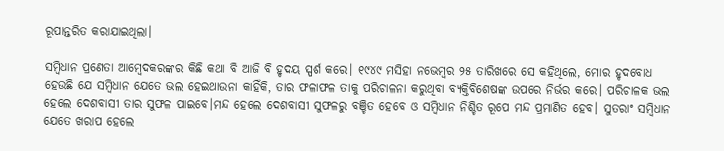ରୂପାନ୍ତରିତ କରାଯାଇଥିଲା।

ସମ୍ବିଧାନ ପ୍ରଣେତା ଆମ୍ବେଦକରଙ୍କର କିଛି କଥା ବି ଆଜି ବି ହୃଦୟ ସ୍ପର୍ଶ କରେ। ୧୯୪୯ ମସିହା ନଭେମ୍ବର ୨୫ ତାରିଖରେ ସେ କହିଥିଲେ, ମୋର ହୃଦବୋଧ ହେଉଛି ଯେ ସମ୍ବିଧାନ ଯେତେ ଭଲ ହେଇଥାଉନା କାହିଁକି, ତାର ଫଳାଫଳ ତାକୁ ପରିଚାଳନା କରୁଥିବା ବ୍ୟକ୍ତିବିଶେଷଙ୍କ ଉପରେ ନିର୍ଭର କରେ। ପରିଚାଳକ ଭଲ ହେଲେ ଦେଶବାସୀ ତାର ସୁଫଳ ପାଇବେ।ମନ୍ଦ ହେଲେ ଦେଶବାସୀ ସୁଫଳରୁ ବଞ୍ଚିତ ହେବେ ଓ ସମ୍ବିଧାନ ନିଶ୍ଚିତ ରୂପେ ମନ୍ଦ ପ୍ରମାଣିତ ହେବ। ସୁତରାଂ ସମ୍ବିଧାନ ଯେତେ ଖରାପ ହେଲେ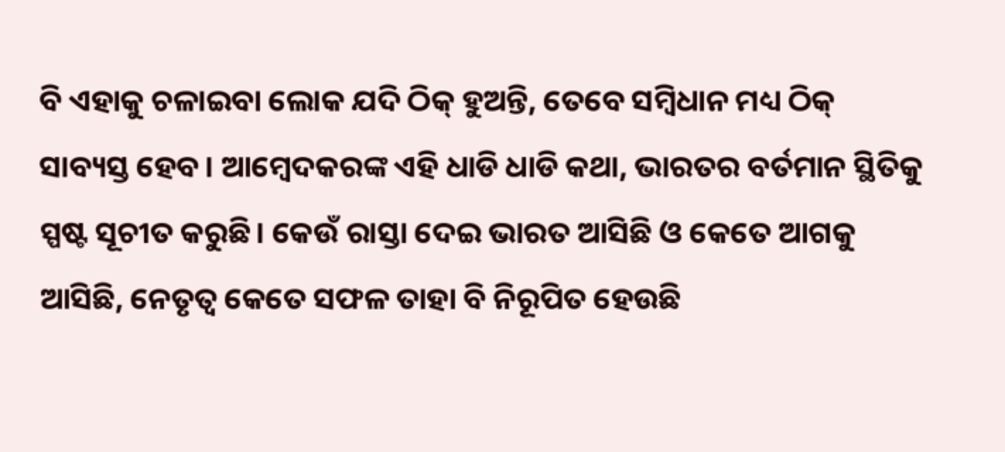ବି ଏହାକୁ ଚଳାଇବା ଲୋକ ଯଦି ଠିକ୍ ହୁଅନ୍ତି, ତେବେ ସମ୍ବିଧାନ ମଧ୍ୟ ଠିକ୍ ସାବ୍ୟସ୍ତ ହେବ। ଆମ୍ବେଦକରଙ୍କ ଏହି ଧାଡି ଧାଡି କଥା, ଭାରତର ବର୍ତମାନ ସ୍ଥିତିକୁ ସ୍ପଷ୍ଟ ସୂଚୀତ କରୁଛି। କେଉଁ ରାସ୍ତା ଦେଇ ଭାରତ ଆସିଛି ଓ କେତେ ଆଗକୁ ଆସିଛି, ନେତୃତ୍ବ କେତେ ସଫଳ ତାହା ବି ନିରୂପିତ ହେଉଛି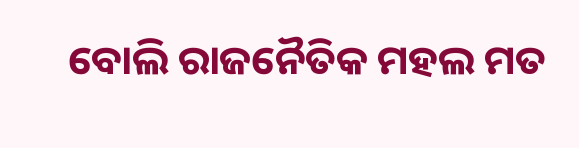ବୋଲି ରାଜନୈତିକ ମହଲ ମତ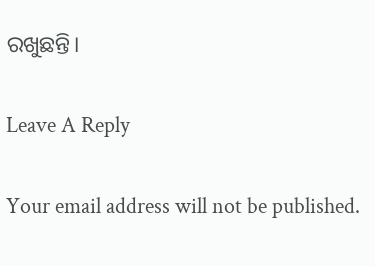ରଖୁଛନ୍ତି।

Leave A Reply

Your email address will not be published.